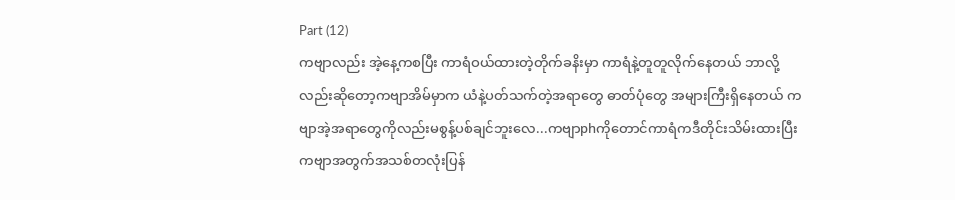Part (12)
ကဗျာလည်း အဲ့နေ့ကစပြီး ကာရံဝယ်ထားတဲ့တိုက်ခနိးမှာ ကာရံနဲ့တူတူလိုက်နေတယ် ဘာလို့လည်းဆိုတော့ကဗျာအိမ်မှာက ယံနဲ့ပတ်သက်တဲ့အရာတွေ ဓာတ်ပုံတွေ အများကြီးရှိနေတယ် ကဗျာအဲ့အရာတွေကိုလည်းမစွန့်ပစ်ချင်ဘူးလေ...ကဗျာphကိုတောင်ကာရံကဒီတိုင်းသိမ်းထားပြီး ကဗျာအတွက်အသစ်တလုံးပြန်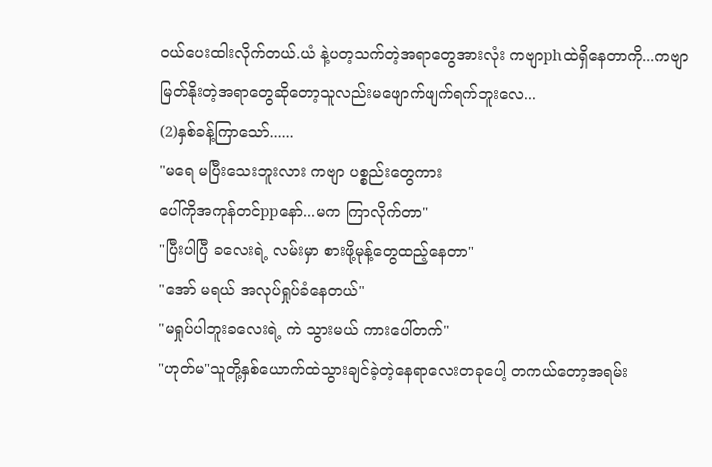ဝယ်ပေးထါးလိုက်တယ်.ယံ နဲ့ပတ့သက်တဲ့အရာတွေအားလုံး ကဗျာphထဲရှိနေတာကို...ကဗျာမြတ်နိုးတဲ့အရာတွေဆိုတော့သူလည်းမဖျောက်ဖျက်ရက်ဘူးလေ...
(2)နှစ်ခန့်ကြာသော်......
"မရေ မပြီးသေးဘူးလား ကဗျာ ပစ္စည်းတွေကား
ပေါ်ကိုအကုန်တင်ppနော်...မက ကြာလိုက်တာ"
"ပြီးပါပြီ ခလေးရဲ့ လမ်းမှာ စားဖို့မုန့်တွေထည့်နေတာ"
"အော် မရယ် အလုပ်ရှုပ်ခံနေတယ်"
"မရှုပ်ပါဘူးခလေးရဲ့ ကဲ သွားမယ် ကားပေါ်တက်"
"ဟုတ်မ"သူတို့နှစ်ယောက်ထဲသွားချင်ခဲ့တဲ့နေရာလေးတခုပေါ့ တကယ်တော့အရမ်း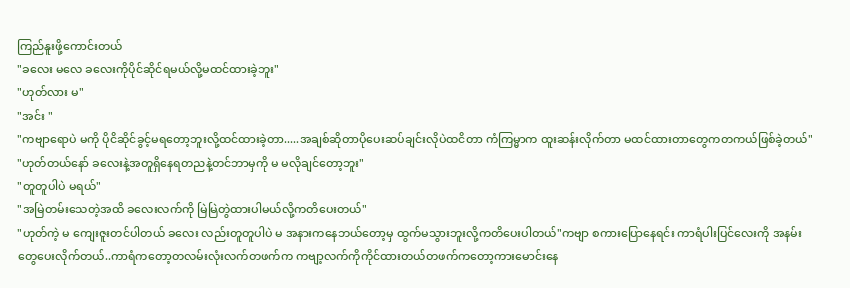ကြည်နူးဖို့ကောင်းတယ်
"ခလေး မလေ ခလေးကိုပိုင်ဆိုင်ရမယ်လို့မထင်ထားခဲ့ဘူး"
"ဟုတ်လား မ"
"အင်း "
"ကဗျာရောပဲ မကို ပိုငိဆိုင်ခွင့်မရတော့ဘူးလို့ထင်ထားခဲ့တာ.....အချစ်ဆိုတာပိုပေးဆပ်ချင်းလိုပဲထငိတာ ကံကြမ္မာက ထူးဆန်းလိုက်တာ မထင်ထားတာတွေကတကယ်ဖြစ်ခဲ့တယ်"
"ဟုတ်တယ်နော် ခလေးနဲ့အတူရှိနေရတညနဲ့တင်ဘာမှကို မ မလိုချင်တော့ဘူး"
"တူတူပါပဲ မရယ်"
"အမြဲတမ်းသေတဲ့အထိ ခလေးလက်ကို မြဲမြဲတွဲထားပါမယ်လို့ကတိပေးတယ်"
"ဟုတ်ကဲ့ မ ကျေးဇူးတင်ပါတယ် ခလေး လည်းတူတူပါပဲ မ အနားကနေဘယ်တော့မှ ထွက်မသွားဘူးလို့ကတိပေးပါတယ်"ကဗျာ စကားပြောနေရင်း ကာရံပါးပြင်လေးကို အနမ်းတွေပေးလိုက်တယ်..ကာရံကတော့တလမ်းလုံးလက်တဖက်က ကဗျာ့လက်ကိုကိုင်ထားတယ်တဖက်ကတော့ကားမောင်းနေ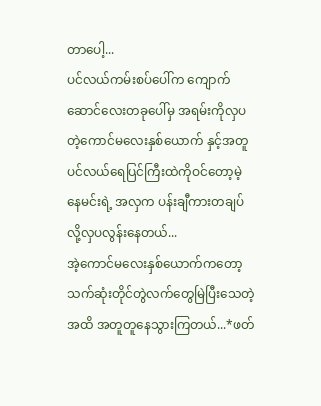တာပေါ့...
ပင်လယ်ကမ်းစပ်ပေါ်က ကျောက်ဆောင်လေးတခုပေါ်မှ အရမ်းကိုလှပတဲ့ကောင်မလေးနှစ်ယောက် နှင့်အတူ ပင်လယ်ရေပြင်ကြီးထဲကိုဝင်တော့မဲ့နေမင်းရဲ့ အလှက ပန်းချီကားတချပ်လို့လှပလွန်းနေတယ်...
အဲ့ကောင်မလေးနှစ်ယောက်ကတော့သက်ဆုံးတိုင်တွဲလက်တွေမြဲပြီးသေတဲ့အထိ အတူတူနေသွားကြတယ်...*ဖတ်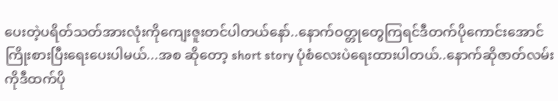ပေးတဲ့ပရိတ်သတ်အားလုံးကိုကျေးဇူးတင်ပါတယ်နော်..နောက်ဝတ္တုတွေကြရင်ဒီတက်ပိုကောင်းအောင်ကြိုးစားပြီးရေးပေးပါမယ်...အစ ဆိုတော့ short story ပုံစံလေးပဲရေးထားပါတယ်..နောက်ဆိုဇာတ်လမ်းကိုဒီထက်ပို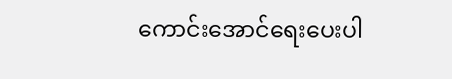ကောင်းအောင်ရေးပေးပါ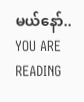မယ်နော်..
YOU ARE READING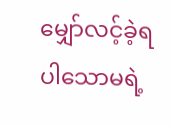မျှော်လင့်ခဲ့ရပါသောမရဲ့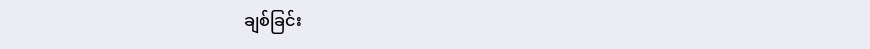ချစ်ခြင်း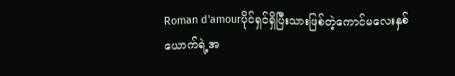Roman d'amourပိုင်ရှင်ရှိပြီးသားဖြစ်တဲ့ကောင်မလေးနှစ်ယောက်ရဲ့အ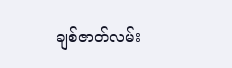ချစ်ဇာတ်လမ်း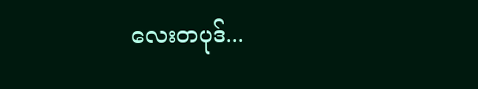လေးတပုဒ်...